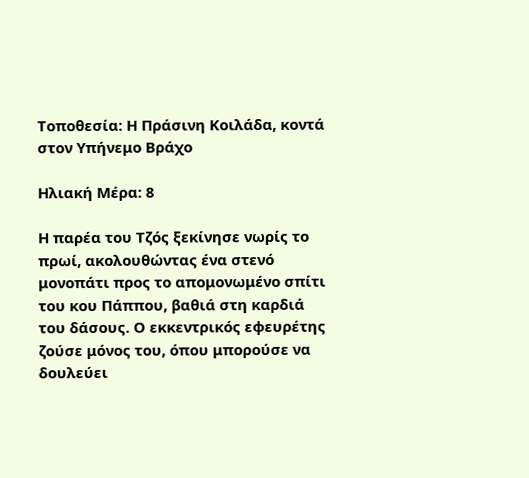Τοποθεσία: Η Πράσινη Κοιλάδα, κοντά στον Υπήνεμο Βράχο

Ηλιακή Μέρα: 8

Η παρέα του Τζός ξεκίνησε νωρίς το πρωί, ακολουθώντας ένα στενό μονοπάτι προς το απομονωμένο σπίτι του κου Πάππου, βαθιά στη καρδιά του δάσους. Ο εκκεντρικός εφευρέτης ζούσε μόνος του, όπου μπορούσε να δουλεύει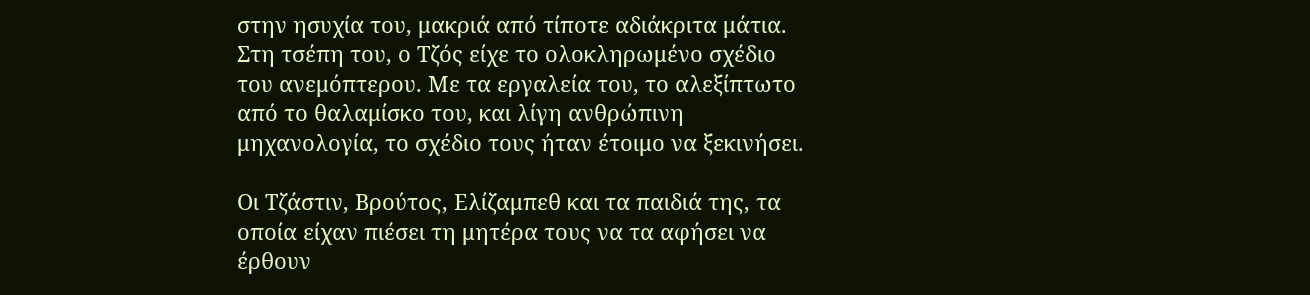στην ησυχία του, μακριά από τίποτε αδιάκριτα μάτια. Στη τσέπη του, ο Τζός είχε το ολοκληρωμένο σχέδιο του ανεμόπτερου. Με τα εργαλεία του, το αλεξίπτωτο από το θαλαμίσκο του, και λίγη ανθρώπινη μηχανολογία, το σχέδιο τους ήταν έτοιμο να ξεκινήσει.

Οι Τζάστιν, Βρούτος, Ελίζαμπεθ και τα παιδιά της, τα οποία είχαν πιέσει τη μητέρα τους να τα αφήσει να έρθουν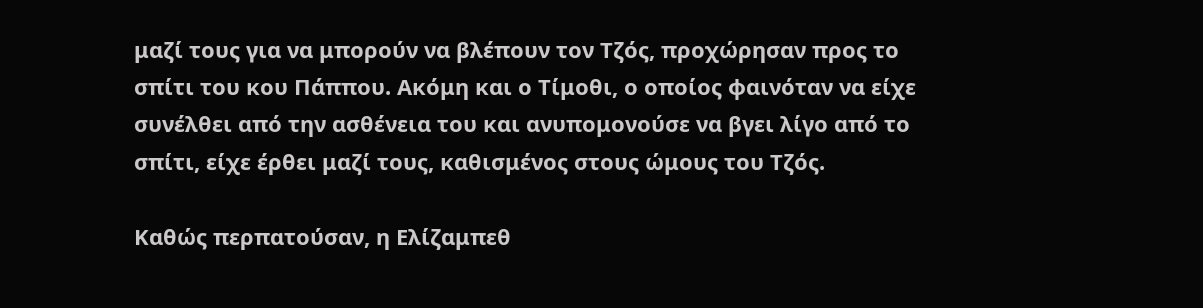μαζί τους για να μπορούν να βλέπουν τον Τζός, προχώρησαν προς το σπίτι του κου Πάππου. Ακόμη και ο Τίμοθι, ο οποίος φαινόταν να είχε συνέλθει από την ασθένεια του και ανυπομονούσε να βγει λίγο από το σπίτι, είχε έρθει μαζί τους, καθισμένος στους ώμους του Τζός.

Καθώς περπατούσαν, η Ελίζαμπεθ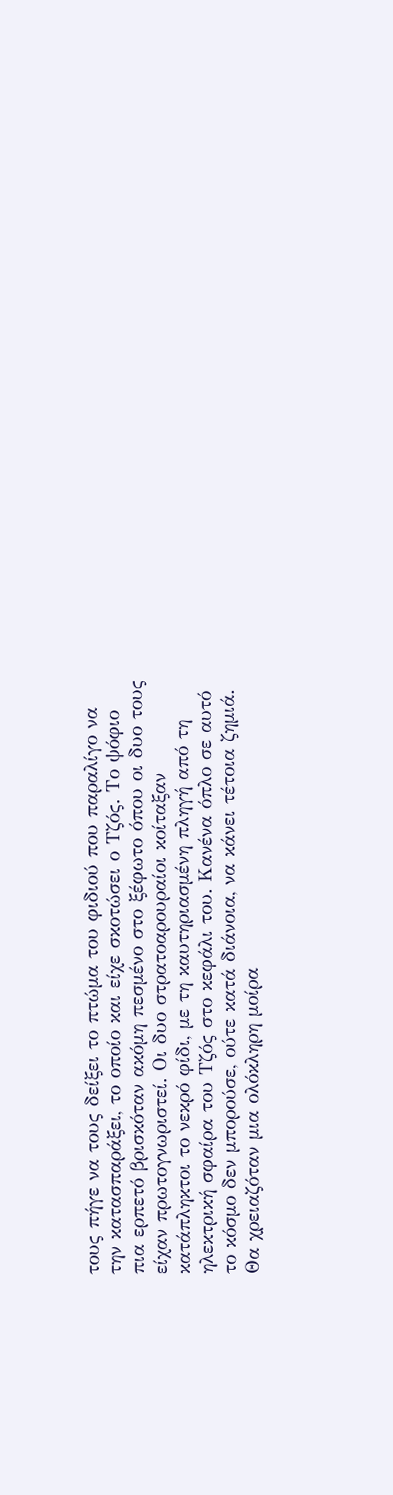τους πήγε να τους δείξει το πτώμα του φιδιού που παραλίγο να την κατασπαράξει, το οποίο και είχε σκοτώσει ο Τζός. Το ψόφιο πια ερπετό βρισκόταν ακόμη πεσμένο στο ξέφωτο όπου οι δυο τους είχαν πρωτογνωριστεί. Οι δυο στρατοαρουραίοι κοίταξαν κατάπληκτοι το νεκρό φίδι, με τη καυτηριασμένη πληγή από τη ηλεκτρική σφαίρα του Τζός στο κεφάλι του. Κανένα όπλο σε αυτό το κόσμο δεν μπορούσε, ούτε κατά διάνοια, να κάνει τέτοια ζημιά. Θα χρειαζόταν μια ολόκληρη μοίρα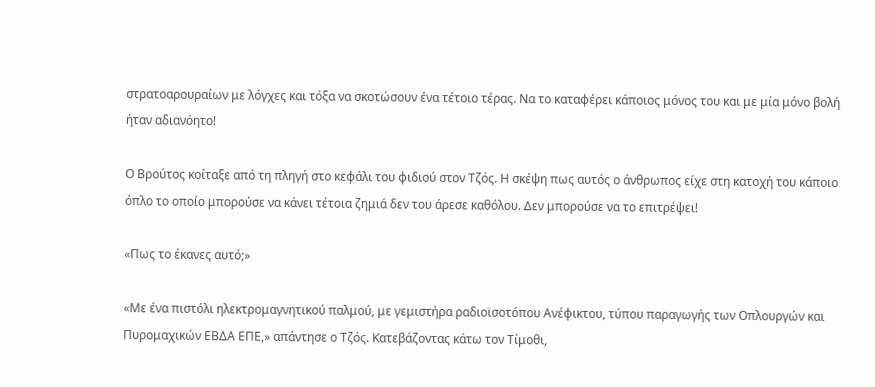στρατοαρουραίων με λόγχες και τόξα να σκοτώσουν ένα τέτοιο τέρας. Να το καταφέρει κάποιος μόνος του και με μία μόνο βολή ήταν αδιανόητο!

Ο Βρούτος κοίταξε από τη πληγή στο κεφάλι του φιδιού στον Τζός. Η σκέψη πως αυτός ο άνθρωπος είχε στη κατοχή του κάποιο όπλο το οποίο μπορούσε να κάνει τέτοια ζημιά δεν του άρεσε καθόλου. Δεν μπορούσε να το επιτρέψει!

«Πως το έκανες αυτό;»

«Με ένα πιστόλι ηλεκτρομαγνητικού παλμού, με γεμιστήρα ραδιοϊσοτόπου Ανέφικτου, τύπου παραγωγής των Οπλουργών και Πυρομαχικών ΕΒΔΑ ΕΠΕ,» απάντησε ο Τζός. Κατεβάζοντας κάτω τον Τίμοθι,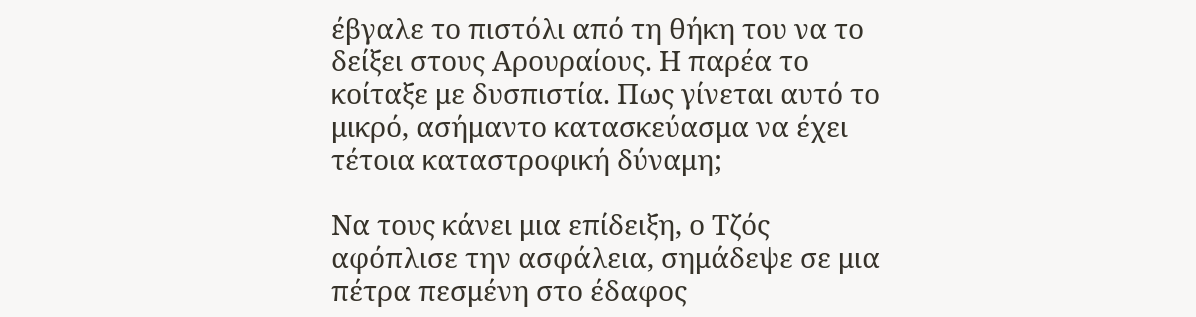έβγαλε το πιστόλι από τη θήκη του να το δείξει στους Αρουραίους. Η παρέα το κοίταξε με δυσπιστία. Πως γίνεται αυτό το μικρό, ασήμαντο κατασκεύασμα να έχει τέτοια καταστροφική δύναμη;

Να τους κάνει μια επίδειξη, ο Τζός αφόπλισε την ασφάλεια, σημάδεψε σε μια πέτρα πεσμένη στο έδαφος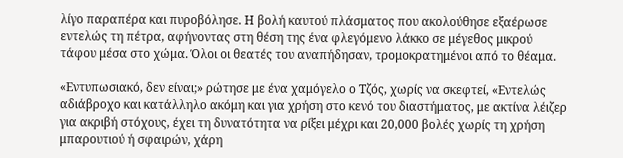λίγο παραπέρα και πυροβόλησε. Η βολή καυτού πλάσματος που ακολούθησε εξαέρωσε εντελώς τη πέτρα, αφήνοντας στη θέση της ένα φλεγόμενο λάκκο σε μέγεθος μικρού τάφου μέσα στο χώμα. Όλοι οι θεατές του αναπήδησαν, τρομοκρατημένοι από το θέαμα.

«Εντυπωσιακό, δεν είναι;» ρώτησε με ένα χαμόγελο ο Τζός, χωρίς να σκεφτεί, «Εντελώς αδιάβροχο και κατάλληλο ακόμη και για χρήση στο κενό του διαστήματος, με ακτίνα λέιζερ για ακριβή στόχους, έχει τη δυνατότητα να ρίξει μέχρι και 20,000 βολές χωρίς τη χρήση μπαρουτιού ή σφαιρών, χάρη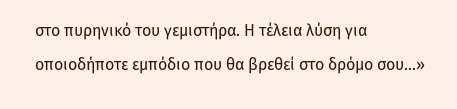στο πυρηνικό του γεμιστήρα. Η τέλεια λύση για οποιοδήποτε εμπόδιο που θα βρεθεί στο δρόμο σου...»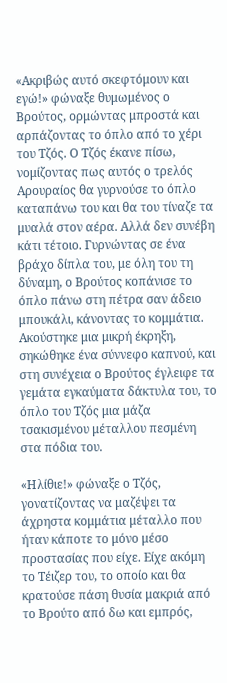«Ακριβώς αυτό σκεφτόμουν και εγώ!» φώναξε θυμωμένος ο Βρούτος, ορμώντας μπροστά και αρπάζοντας το όπλο από το χέρι του Τζός. Ο Τζός έκανε πίσω, νομίζοντας πως αυτός ο τρελός Αρουραίος θα γυρνούσε το όπλο καταπάνω του και θα του τίναζε τα μυαλά στον αέρα. Αλλά δεν συνέβη κάτι τέτοιο. Γυρνώντας σε ένα βράχο δίπλα του, με όλη του τη δύναμη, ο Βρούτος κοπάνισε το όπλο πάνω στη πέτρα σαν άδειο μπουκάλι, κάνοντας το κομμάτια. Ακούστηκε μια μικρή έκρηξη, σηκώθηκε ένα σύννεφο καπνού, και στη συνέχεια ο Βρούτος έγλειφε τα γεμάτα εγκαύματα δάκτυλα του, το όπλο του Τζός μια μάζα τσακισμένου μέταλλου πεσμένη στα πόδια του.

«Ηλίθιε!» φώναξε ο Τζός, γονατίζοντας να μαζέψει τα άχρηστα κομμάτια μέταλλο που ήταν κάποτε το μόνο μέσο προστασίας που είχε. Είχε ακόμη το Τέιζερ του, το οποίο και θα κρατούσε πάση θυσία μακριά από το Βρούτο από δω και εμπρός,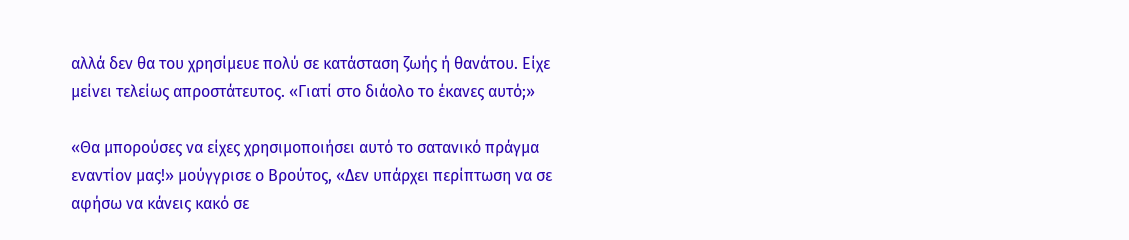αλλά δεν θα του χρησίμευε πολύ σε κατάσταση ζωής ή θανάτου. Είχε μείνει τελείως απροστάτευτος. «Γιατί στο διάολο το έκανες αυτό;»

«Θα μπορούσες να είχες χρησιμοποιήσει αυτό το σατανικό πράγμα εναντίον μας!» μούγγρισε ο Βρούτος, «Δεν υπάρχει περίπτωση να σε αφήσω να κάνεις κακό σε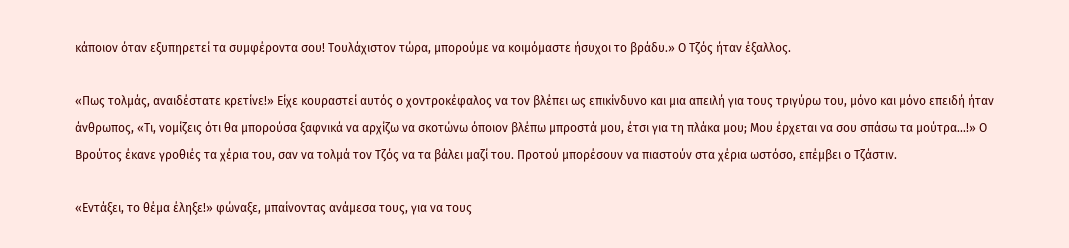κάποιον όταν εξυπηρετεί τα συμφέροντα σου! Τουλάχιστον τώρα, μπορούμε να κοιμόμαστε ήσυχοι το βράδυ.» Ο Τζός ήταν έξαλλος.

«Πως τολμάς, αναιδέστατε κρετίνε!» Είχε κουραστεί αυτός ο χοντροκέφαλος να τον βλέπει ως επικίνδυνο και μια απειλή για τους τριγύρω του, μόνο και μόνο επειδή ήταν άνθρωπος, «Τι, νομίζεις ότι θα μπορούσα ξαφνικά να αρχίζω να σκοτώνω όποιον βλέπω μπροστά μου, έτσι για τη πλάκα μου; Μου έρχεται να σου σπάσω τα μούτρα...!» Ο Βρούτος έκανε γροθιές τα χέρια του, σαν να τολμά τον Τζός να τα βάλει μαζί του. Προτού μπορέσουν να πιαστούν στα χέρια ωστόσο, επέμβει ο Τζάστιν.

«Εντάξει, το θέμα έληξε!» φώναξε, μπαίνοντας ανάμεσα τους, για να τους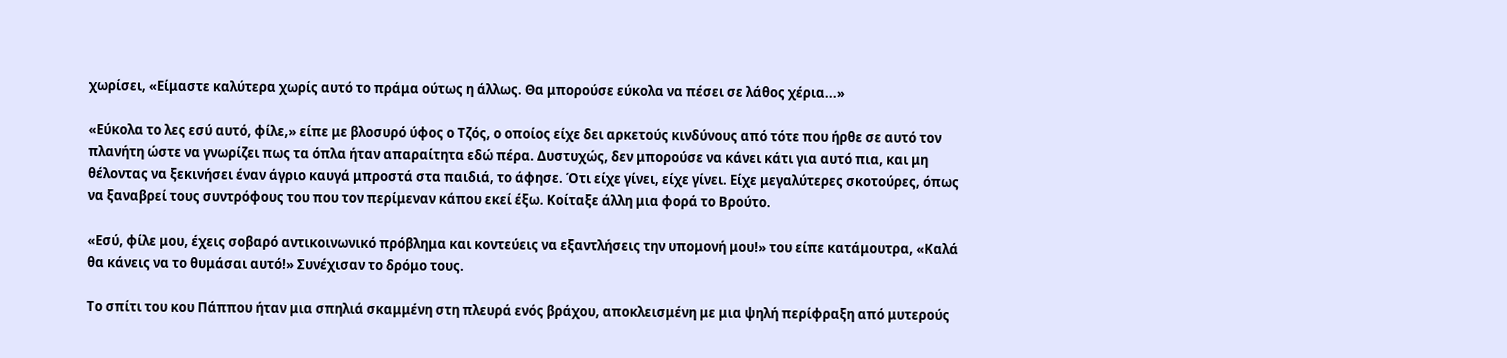χωρίσει, «Είμαστε καλύτερα χωρίς αυτό το πράμα ούτως η άλλως. Θα μπορούσε εύκολα να πέσει σε λάθος χέρια...»

«Εύκολα το λες εσύ αυτό, φίλε,» είπε με βλοσυρό ύφος ο Τζός, ο οποίος είχε δει αρκετούς κινδύνους από τότε που ήρθε σε αυτό τον πλανήτη ώστε να γνωρίζει πως τα όπλα ήταν απαραίτητα εδώ πέρα. Δυστυχώς, δεν μπορούσε να κάνει κάτι για αυτό πια, και μη θέλοντας να ξεκινήσει έναν άγριο καυγά μπροστά στα παιδιά, το άφησε. Ότι είχε γίνει, είχε γίνει. Είχε μεγαλύτερες σκοτούρες, όπως να ξαναβρεί τους συντρόφους του που τον περίμεναν κάπου εκεί έξω. Κοίταξε άλλη μια φορά το Βρούτο.

«Εσύ, φίλε μου, έχεις σοβαρό αντικοινωνικό πρόβλημα και κοντεύεις να εξαντλήσεις την υπομονή μου!» του είπε κατάμουτρα, «Καλά θα κάνεις να το θυμάσαι αυτό!» Συνέχισαν το δρόμο τους.

Το σπίτι του κου Πάππου ήταν μια σπηλιά σκαμμένη στη πλευρά ενός βράχου, αποκλεισμένη με μια ψηλή περίφραξη από μυτερούς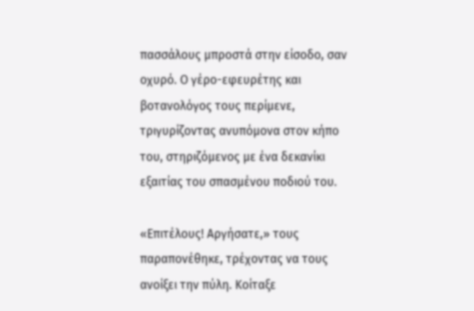πασσάλους μπροστά στην είσοδο, σαν οχυρό. Ο γέρο-εφευρέτης και βοτανολόγος τους περίμενε, τριγυρίζοντας ανυπόμονα στον κήπο του, στηριζόμενος με ένα δεκανίκι εξαιτίας του σπασμένου ποδιού του.

«Επιτέλους! Αργήσατε,» τους παραπονέθηκε, τρέχοντας να τους ανοίξει την πύλη. Κοίταξε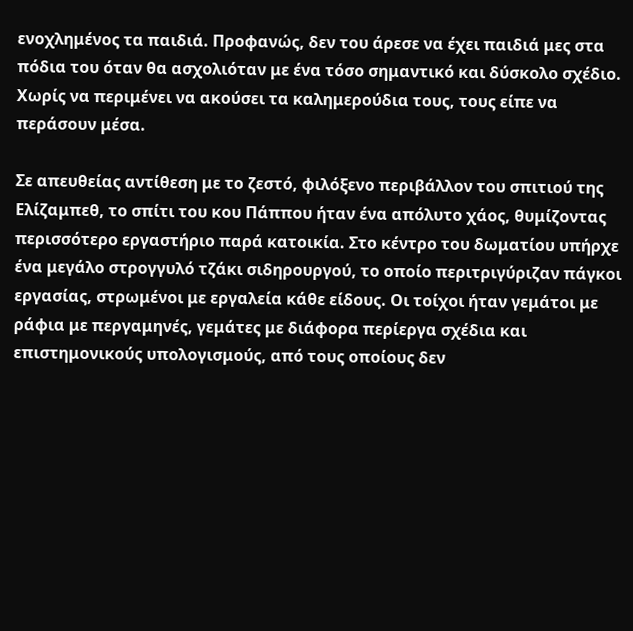ενοχλημένος τα παιδιά. Προφανώς, δεν του άρεσε να έχει παιδιά μες στα πόδια του όταν θα ασχολιόταν με ένα τόσο σημαντικό και δύσκολο σχέδιο. Χωρίς να περιμένει να ακούσει τα καλημερούδια τους, τους είπε να περάσουν μέσα.

Σε απευθείας αντίθεση με το ζεστό, φιλόξενο περιβάλλον του σπιτιού της Ελίζαμπεθ, το σπίτι του κου Πάππου ήταν ένα απόλυτο χάος, θυμίζοντας περισσότερο εργαστήριο παρά κατοικία. Στο κέντρο του δωματίου υπήρχε ένα μεγάλο στρογγυλό τζάκι σιδηρουργού, το οποίο περιτριγύριζαν πάγκοι εργασίας, στρωμένοι με εργαλεία κάθε είδους. Οι τοίχοι ήταν γεμάτοι με ράφια με περγαμηνές, γεμάτες με διάφορα περίεργα σχέδια και επιστημονικούς υπολογισμούς, από τους οποίους δεν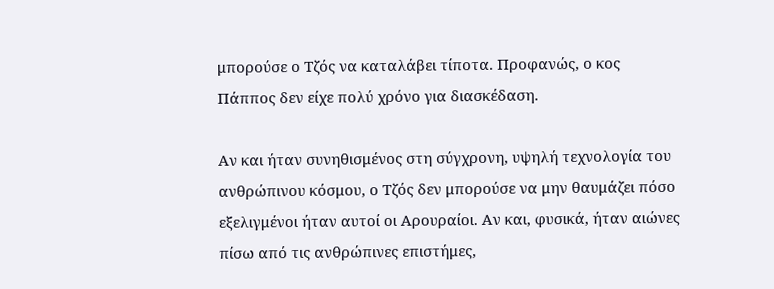μπορούσε ο Τζός να καταλάβει τίποτα. Προφανώς, ο κος Πάππος δεν είχε πολύ χρόνο για διασκέδαση.

Αν και ήταν συνηθισμένος στη σύγχρονη, υψηλή τεχνολογία του ανθρώπινου κόσμου, ο Τζός δεν μπορούσε να μην θαυμάζει πόσο εξελιγμένοι ήταν αυτοί οι Αρουραίοι. Αν και, φυσικά, ήταν αιώνες πίσω από τις ανθρώπινες επιστήμες,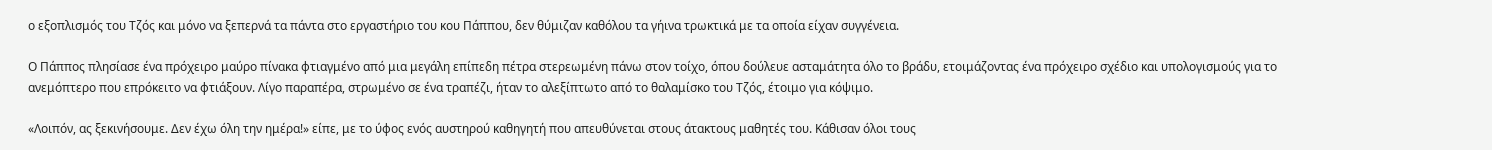ο εξοπλισμός του Τζός και μόνο να ξεπερνά τα πάντα στο εργαστήριο του κου Πάππου, δεν θύμιζαν καθόλου τα γήινα τρωκτικά με τα οποία είχαν συγγένεια.

Ο Πάππος πλησίασε ένα πρόχειρο μαύρο πίνακα φτιαγμένο από μια μεγάλη επίπεδη πέτρα στερεωμένη πάνω στον τοίχο, όπου δούλευε ασταμάτητα όλο το βράδυ, ετοιμάζοντας ένα πρόχειρο σχέδιο και υπολογισμούς για το ανεμόπτερο που επρόκειτο να φτιάξουν. Λίγο παραπέρα, στρωμένο σε ένα τραπέζι, ήταν το αλεξίπτωτο από το θαλαμίσκο του Τζός, έτοιμο για κόψιμο.

«Λοιπόν, ας ξεκινήσουμε. Δεν έχω όλη την ημέρα!» είπε, με το ύφος ενός αυστηρού καθηγητή που απευθύνεται στους άτακτους μαθητές του. Κάθισαν όλοι τους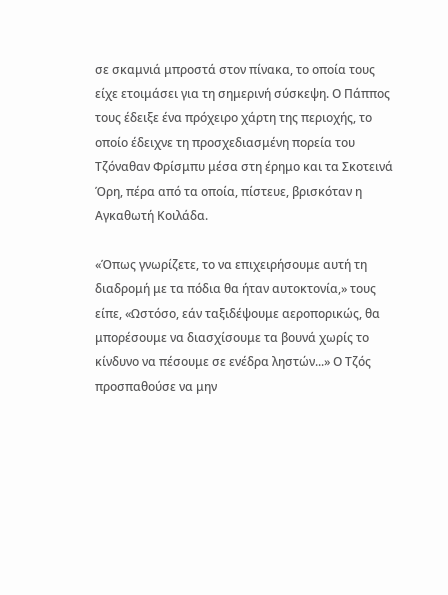σε σκαμνιά μπροστά στον πίνακα, το οποία τους είχε ετοιμάσει για τη σημερινή σύσκεψη. Ο Πάππος τους έδειξε ένα πρόχειρο χάρτη της περιοχής, το οποίο έδειχνε τη προσχεδιασμένη πορεία του Τζόναθαν Φρίσμπυ μέσα στη έρημο και τα Σκοτεινά Όρη, πέρα από τα οποία, πίστευε, βρισκόταν η Αγκαθωτή Κοιλάδα.

«Όπως γνωρίζετε, το να επιχειρήσουμε αυτή τη διαδρομή με τα πόδια θα ήταν αυτοκτονία,» τους είπε, «Ωστόσο, εάν ταξιδέψουμε αεροπορικώς, θα μπορέσουμε να διασχίσουμε τα βουνά χωρίς το κίνδυνο να πέσουμε σε ενέδρα ληστών...» Ο Τζός προσπαθούσε να μην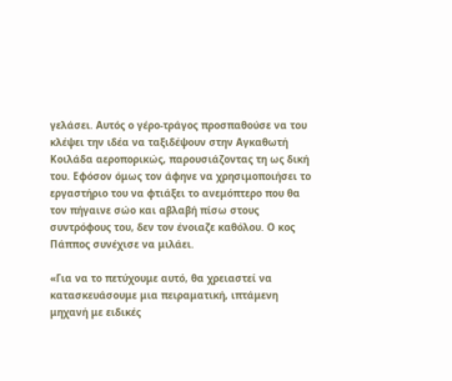γελάσει. Αυτός ο γέρο-τράγος προσπαθούσε να του κλέψει την ιδέα να ταξιδέψουν στην Αγκαθωτή Κοιλάδα αεροπορικώς, παρουσιάζοντας τη ως δική του. Εφόσον όμως τον άφηνε να χρησιμοποιήσει το εργαστήριο του να φτιάξει το ανεμόπτερο που θα τον πήγαινε σώο και αβλαβή πίσω στους συντρόφους του, δεν τον ένοιαζε καθόλου. Ο κος Πάππος συνέχισε να μιλάει.

«Για να το πετύχουμε αυτό, θα χρειαστεί να κατασκευάσουμε μια πειραματική, ιπτάμενη μηχανή με ειδικές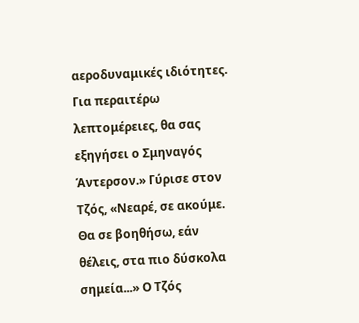αεροδυναμικές ιδιότητες. Για περαιτέρω λεπτομέρειες, θα σας εξηγήσει ο Σμηναγός Άντερσον.» Γύρισε στον Τζός, «Νεαρέ, σε ακούμε. Θα σε βοηθήσω, εάν θέλεις, στα πιο δύσκολα σημεία...» Ο Τζός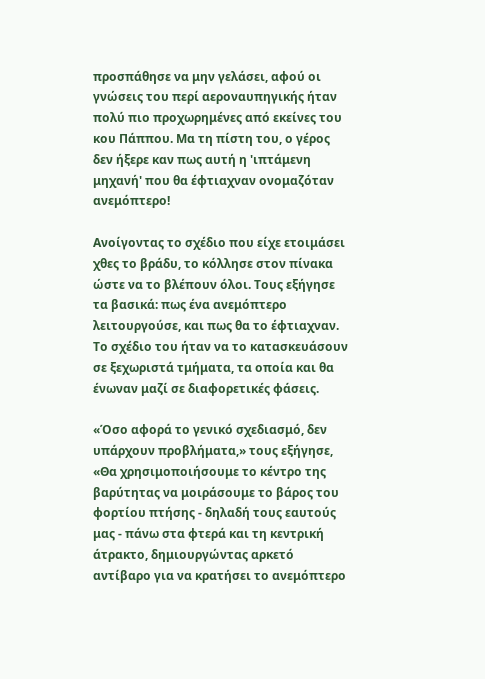προσπάθησε να μην γελάσει, αφού οι γνώσεις του περί αεροναυπηγικής ήταν πολύ πιο προχωρημένες από εκείνες του κου Πάππου. Μα τη πίστη του, ο γέρος δεν ήξερε καν πως αυτή η 'ιπτάμενη μηχανή' που θα έφτιαχναν ονομαζόταν ανεμόπτερο!

Ανοίγοντας το σχέδιο που είχε ετοιμάσει χθες το βράδυ, το κόλλησε στον πίνακα ώστε να το βλέπουν όλοι. Τους εξήγησε τα βασικά: πως ένα ανεμόπτερο λειτουργούσε, και πως θα το έφτιαχναν. Το σχέδιο του ήταν να το κατασκευάσουν σε ξεχωριστά τμήματα, τα οποία και θα ένωναν μαζί σε διαφορετικές φάσεις.

«Όσο αφορά το γενικό σχεδιασμό, δεν υπάρχουν προβλήματα,» τους εξήγησε, «Θα χρησιμοποιήσουμε το κέντρο της βαρύτητας να μοιράσουμε το βάρος του φορτίου πτήσης - δηλαδή τους εαυτούς μας - πάνω στα φτερά και τη κεντρική άτρακτο, δημιουργώντας αρκετό αντίβαρο για να κρατήσει το ανεμόπτερο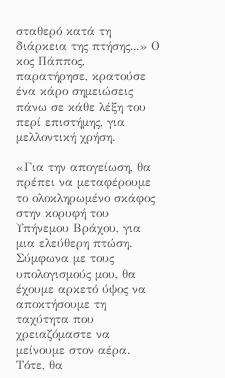σταθερό κατά τη διάρκεια της πτήσης...» Ο κος Πάππος, παρατήρησε, κρατούσε ένα κάρο σημειώσεις πάνω σε κάθε λέξη του περί επιστήμης, για μελλοντική χρήση.

«Για την απογείωση, θα πρέπει να μεταφέρουμε το ολοκληρωμένο σκάφος στην κορυφή του Υπήνεμου Βράχου, για μια ελεύθερη πτώση. Σύμφωνα με τους υπολογισμούς μου, θα έχουμε αρκετό ύψος να αποκτήσουμε τη ταχύτητα που χρειαζόμαστε να μείνουμε στον αέρα. Τότε, θα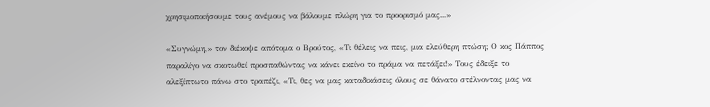χρησιμοποιήσουμε τους ανέμους να βάλουμε πλώρη για το προορισμό μας...»

«Συγνώμη,» τον διέκοψε απότομα ο Βρούτος, «Τι θέλεις να πεις, μια ελεύθερη πτώση; Ο κος Πάππος παραλίγο να σκοτωθεί προσπαθώντας να κάνει εκείνο το πράμα να πετάξει!» Τους έδειξε το αλεξίπτωτο πάνω στο τραπέζι, «Τι, θες να μας καταδικάσεις όλους σε θάνατο στέλνοντας μας να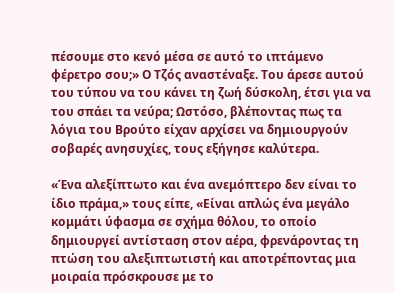πέσουμε στο κενό μέσα σε αυτό το ιπτάμενο φέρετρο σου;» Ο Τζός αναστέναξε. Του άρεσε αυτού του τύπου να του κάνει τη ζωή δύσκολη, έτσι για να του σπάει τα νεύρα; Ωστόσο, βλέποντας πως τα λόγια του Βρούτο είχαν αρχίσει να δημιουργούν σοβαρές ανησυχίες, τους εξήγησε καλύτερα.

«Ένα αλεξίπτωτο και ένα ανεμόπτερο δεν είναι το ίδιο πράμα,» τους είπε, «Είναι απλώς ένα μεγάλο κομμάτι ύφασμα σε σχήμα θόλου, το οποίο δημιουργεί αντίσταση στον αέρα, φρενάροντας τη πτώση του αλεξιπτωτιστή και αποτρέποντας μια μοιραία πρόσκρουσε με το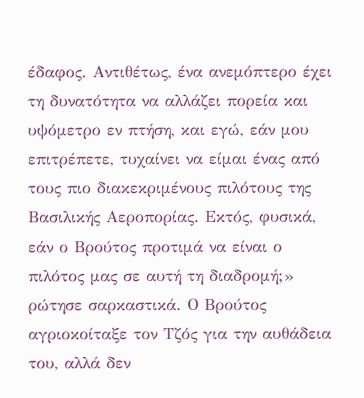έδαφος. Αντιθέτως, ένα ανεμόπτερο έχει τη δυνατότητα να αλλάζει πορεία και υψόμετρο εν πτήση, και εγώ, εάν μου επιτρέπετε, τυχαίνει να είμαι ένας από τους πιο διακεκριμένους πιλότους της Βασιλικής Αεροπορίας. Εκτός, φυσικά, εάν ο Βρούτος προτιμά να είναι ο πιλότος μας σε αυτή τη διαδρομή;» ρώτησε σαρκαστικά. Ο Βρούτος αγριοκοίταξε τον Τζός για την αυθάδεια του, αλλά δεν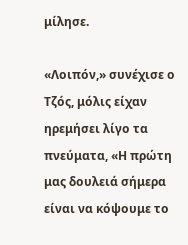μίλησε.

«Λοιπόν,» συνέχισε ο Τζός, μόλις είχαν ηρεμήσει λίγο τα πνεύματα, «Η πρώτη μας δουλειά σήμερα είναι να κόψουμε το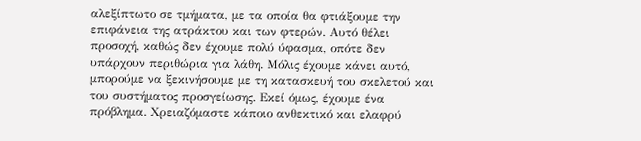αλεξίπτωτο σε τμήματα, με τα οποία θα φτιάξουμε την επιφάνεια της ατράκτου και των φτερών. Αυτό θέλει προσοχή, καθώς δεν έχουμε πολύ ύφασμα, οπότε δεν υπάρχουν περιθώρια για λάθη. Μόλις έχουμε κάνει αυτό, μπορούμε να ξεκινήσουμε με τη κατασκευή του σκελετού και του συστήματος προσγείωσης. Εκεί όμως, έχουμε ένα πρόβλημα. Χρειαζόμαστε κάποιο ανθεκτικό και ελαφρύ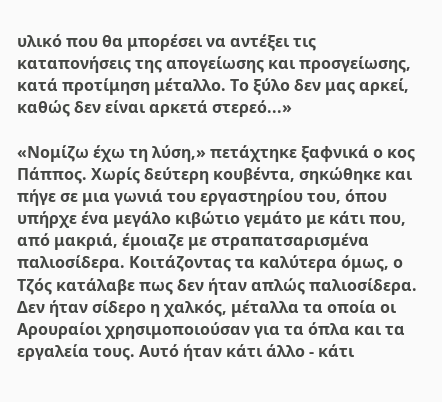υλικό που θα μπορέσει να αντέξει τις καταπονήσεις της απογείωσης και προσγείωσης, κατά προτίμηση μέταλλο. Το ξύλο δεν μας αρκεί, καθώς δεν είναι αρκετά στερεό...»

«Νομίζω έχω τη λύση,» πετάχτηκε ξαφνικά ο κος Πάππος. Χωρίς δεύτερη κουβέντα, σηκώθηκε και πήγε σε μια γωνιά του εργαστηρίου του, όπου υπήρχε ένα μεγάλο κιβώτιο γεμάτο με κάτι που, από μακριά, έμοιαζε με στραπατσαρισμένα παλιοσίδερα. Κοιτάζοντας τα καλύτερα όμως, ο Τζός κατάλαβε πως δεν ήταν απλώς παλιοσίδερα. Δεν ήταν σίδερο η χαλκός, μέταλλα τα οποία οι Αρουραίοι χρησιμοποιούσαν για τα όπλα και τα εργαλεία τους. Αυτό ήταν κάτι άλλο - κάτι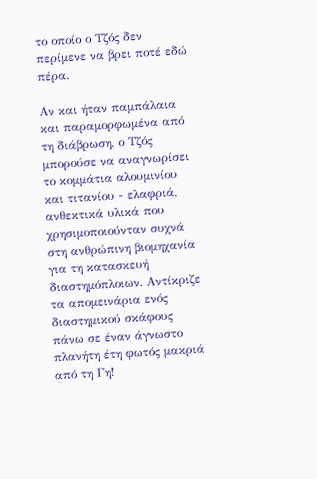το οποίο ο Τζός δεν περίμενε να βρει ποτέ εδώ πέρα.

Αν και ήταν παμπάλαια και παραμορφωμένα από τη διάβρωση, ο Τζός μπορούσε να αναγνωρίσει το κομμάτια αλουμινίου και τιτανίου - ελαφριά, ανθεκτικά υλικά που χρησιμοποιούνταν συχνά στη ανθρώπινη βιομηχανία για τη κατασκευή διαστημόπλοιων. Αντίκριζε τα απομεινάρια ενός διαστημικού σκάφους πάνω σε έναν άγνωστο πλανήτη έτη φωτός μακριά από τη Γη!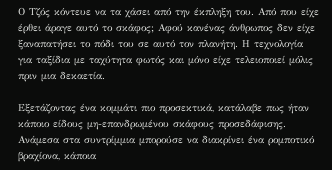Ο Τζός κόντευε να τα χάσει από την έκπληξη του. Από που είχε έρθει άραγε αυτό το σκάφος; Αφού κανένας άνθρωπος δεν είχε ξαναπατήσει το πόδι του σε αυτό τον πλανήτη. Η τεχνολογία για ταξίδια με ταχύτητα φωτός και μόνο είχε τελειοποιεί μόλις πριν μια δεκαετία.

Εξετάζοντας ένα κομμάτι πιο προσεκτικά, κατάλαβε πως ήταν κάποιο είδους μη-επανδρωμένου σκάφους προσεδάφισης. Ανάμεσα στα συντρίμμια μπορούσε να διακρίνει ένα ρομποτικό βραχίονα, κάποια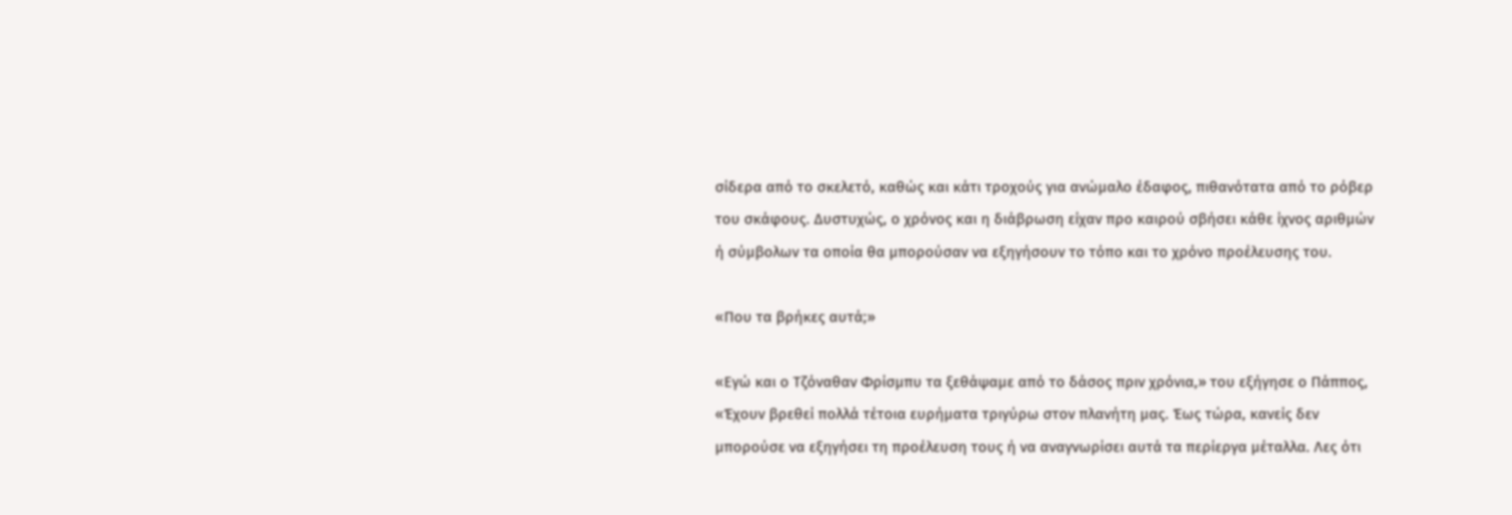σίδερα από το σκελετό, καθώς και κάτι τροχούς για ανώμαλο έδαφος, πιθανότατα από το ρόβερ του σκάφους. Δυστυχώς, ο χρόνος και η διάβρωση είχαν προ καιρού σβήσει κάθε ίχνος αριθμών ή σύμβολων τα οποία θα μπορούσαν να εξηγήσουν το τόπο και το χρόνο προέλευσης του.

«Που τα βρήκες αυτά;»

«Εγώ και ο Τζόναθαν Φρίσμπυ τα ξεθάψαμε από το δάσος πριν χρόνια,» του εξήγησε ο Πάππος, «Έχουν βρεθεί πολλά τέτοια ευρήματα τριγύρω στον πλανήτη μας. Έως τώρα, κανείς δεν μπορούσε να εξηγήσει τη προέλευση τους ή να αναγνωρίσει αυτά τα περίεργα μέταλλα. Λες ότι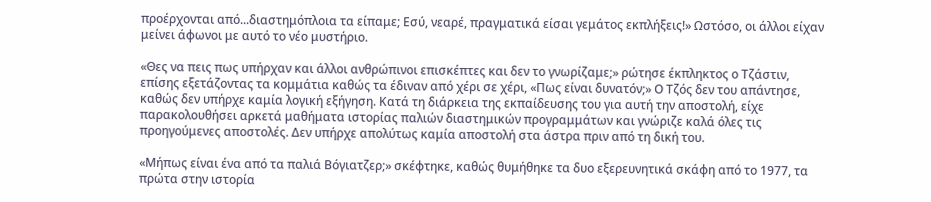προέρχονται από...διαστημόπλοια τα είπαμε; Εσύ, νεαρέ, πραγματικά είσαι γεμάτος εκπλήξεις!» Ωστόσο, οι άλλοι είχαν μείνει άφωνοι με αυτό το νέο μυστήριο.

«Θες να πεις πως υπήρχαν και άλλοι ανθρώπινοι επισκέπτες και δεν το γνωρίζαμε;» ρώτησε έκπληκτος ο Τζάστιν, επίσης εξετάζοντας τα κομμάτια καθώς τα έδιναν από χέρι σε χέρι, «Πως είναι δυνατόν;» Ο Τζός δεν του απάντησε, καθώς δεν υπήρχε καμία λογική εξήγηση. Κατά τη διάρκεια της εκπαίδευσης του για αυτή την αποστολή, είχε παρακολουθήσει αρκετά μαθήματα ιστορίας παλιών διαστημικών προγραμμάτων και γνώριζε καλά όλες τις προηγούμενες αποστολές. Δεν υπήρχε απολύτως καμία αποστολή στα άστρα πριν από τη δική του.

«Μήπως είναι ένα από τα παλιά Βόγιατζερ;» σκέφτηκε, καθώς θυμήθηκε τα δυο εξερευνητικά σκάφη από το 1977, τα πρώτα στην ιστορία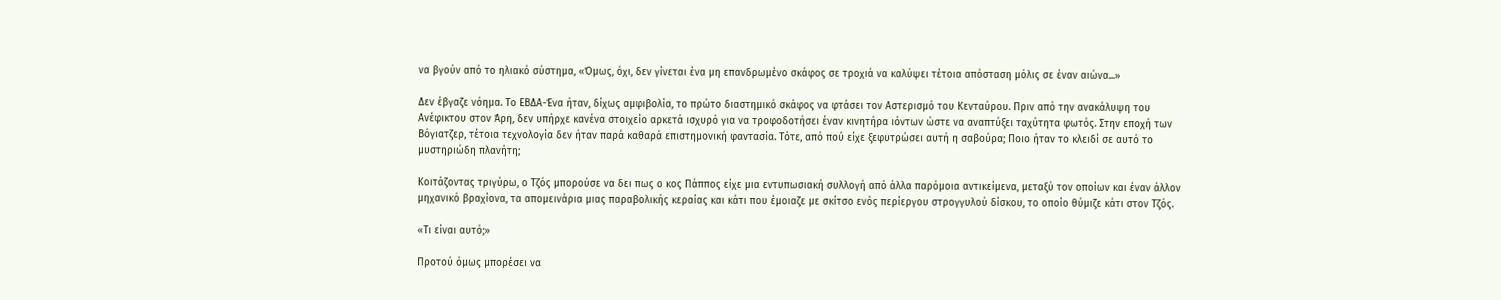να βγούν από το ηλιακό σύστημα, «Όμως, όχι, δεν γίνεται ένα μη επανδρωμένο σκάφος σε τροχιά να καλύψει τέτοια απόσταση μόλις σε έναν αιώνα...»

Δεν έβγαζε νόημα. Το ΕΒΔΑ-Ένα ήταν, δίχως αμφιβολία, το πρώτο διαστημικό σκάφος να φτάσει τον Αστερισμό του Κενταύρου. Πριν από την ανακάλυψη του Ανέφικτου στον Άρη, δεν υπήρχε κανένα στοιχείο αρκετά ισχυρό για να τροφοδοτήσει έναν κινητήρα ιόντων ώστε να αναπτύξει ταχύτητα φωτός. Στην εποχή των Βόγιατζερ, τέτοια τεχνολογία δεν ήταν παρά καθαρά επιστημονική φαντασία. Τότε, από πού είχε ξεφυτρώσει αυτή η σαβούρα; Ποιο ήταν το κλειδί σε αυτό το μυστηριώδη πλανήτη;

Κοιτάζοντας τριγύρω, ο Τζός μπορούσε να δει πως ο κος Πάππος είχε μια εντυπωσιακή συλλογή από άλλα παρόμοια αντικείμενα, μεταξύ τον οποίων και έναν άλλον μηχανικό βραχίονα, τα απομεινάρια μιας παραβολικής κεραίας και κάτι που έμοιαζε με σκίτσο ενός περίεργου στρογγυλού δίσκου, το οποίο θύμιζε κάτι στον Τζός.

«Τι είναι αυτό;»

Προτού όμως μπορέσει να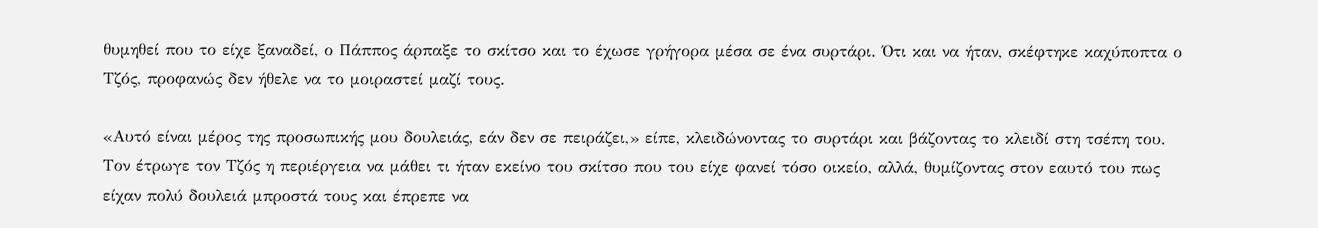θυμηθεί που το είχε ξαναδεί, ο Πάππος άρπαξε το σκίτσο και το έχωσε γρήγορα μέσα σε ένα συρτάρι. Ότι και να ήταν, σκέφτηκε καχύποπτα ο Τζός, προφανώς δεν ήθελε να το μοιραστεί μαζί τους.

«Αυτό είναι μέρος της προσωπικής μου δουλειάς, εάν δεν σε πειράζει,» είπε, κλειδώνοντας το συρτάρι και βάζοντας το κλειδί στη τσέπη του. Τον έτρωγε τον Τζός η περιέργεια να μάθει τι ήταν εκείνο του σκίτσο που του είχε φανεί τόσο οικείο, αλλά, θυμίζοντας στον εαυτό του πως είχαν πολύ δουλειά μπροστά τους και έπρεπε να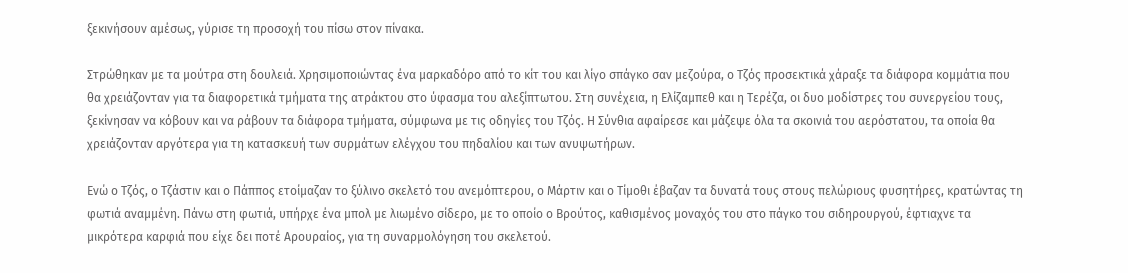ξεκινήσουν αμέσως, γύρισε τη προσοχή του πίσω στον πίνακα.

Στρώθηκαν με τα μούτρα στη δουλειά. Χρησιμοποιώντας ένα μαρκαδόρο από το κίτ του και λίγο σπάγκο σαν μεζούρα, ο Τζός προσεκτικά χάραξε τα διάφορα κομμάτια που θα χρειάζονταν για τα διαφορετικά τμήματα της ατράκτου στο ύφασμα του αλεξίπτωτου. Στη συνέχεια, η Ελίζαμπεθ και η Τερέζα, οι δυο μοδίστρες του συνεργείου τους, ξεκίνησαν να κόβουν και να ράβουν τα διάφορα τμήματα, σύμφωνα με τις οδηγίες του Τζός. Η Σύνθια αφαίρεσε και μάζεψε όλα τα σκοινιά του αερόστατου, τα οποία θα χρειάζονταν αργότερα για τη κατασκευή των συρμάτων ελέγχου του πηδαλίου και των ανυψωτήρων.

Ενώ ο Τζός, ο Τζάστιν και ο Πάππος ετοίμαζαν το ξύλινο σκελετό του ανεμόπτερου, ο Μάρτιν και ο Τίμοθι έβαζαν τα δυνατά τους στους πελώριους φυσητήρες, κρατώντας τη φωτιά αναμμένη. Πάνω στη φωτιά, υπήρχε ένα μπολ με λιωμένο σίδερο, με το οποίο ο Βρούτος, καθισμένος μοναχός του στο πάγκο του σιδηρουργού, έφτιαχνε τα μικρότερα καρφιά που είχε δει ποτέ Αρουραίος, για τη συναρμολόγηση του σκελετού.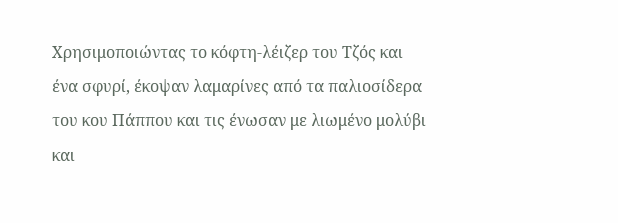Χρησιμοποιώντας το κόφτη-λέιζερ του Τζός και ένα σφυρί, έκοψαν λαμαρίνες από τα παλιοσίδερα του κου Πάππου και τις ένωσαν με λιωμένο μολύβι και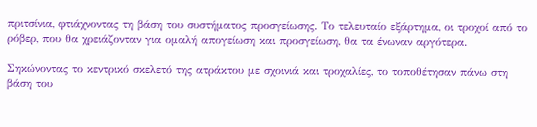πριτσίνια, φτιάχνοντας τη βάση του συστήματος προσγείωσης. Το τελευταίο εξάρτημα, οι τροχοί από το ρόβερ, που θα χρειάζονταν για ομαλή απογείωση και προσγείωση, θα τα ένωναν αργότερα.

Σηκώνοντας το κεντρικό σκελετό της ατράκτου με σχοινιά και τροχαλίες, το τοποθέτησαν πάνω στη βάση του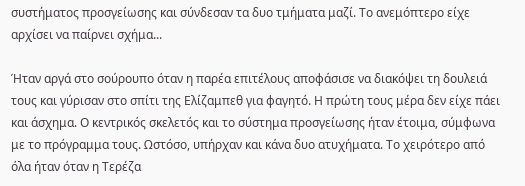συστήματος προσγείωσης και σύνδεσαν τα δυο τμήματα μαζί. Το ανεμόπτερο είχε αρχίσει να παίρνει σχήμα...

Ήταν αργά στο σούρουπο όταν η παρέα επιτέλους αποφάσισε να διακόψει τη δουλειά τους και γύρισαν στο σπίτι της Ελίζαμπεθ για φαγητό. Η πρώτη τους μέρα δεν είχε πάει και άσχημα. Ο κεντρικός σκελετός και το σύστημα προσγείωσης ήταν έτοιμα, σύμφωνα με το πρόγραμμα τους. Ωστόσο, υπήρχαν και κάνα δυο ατυχήματα. Το χειρότερο από όλα ήταν όταν η Τερέζα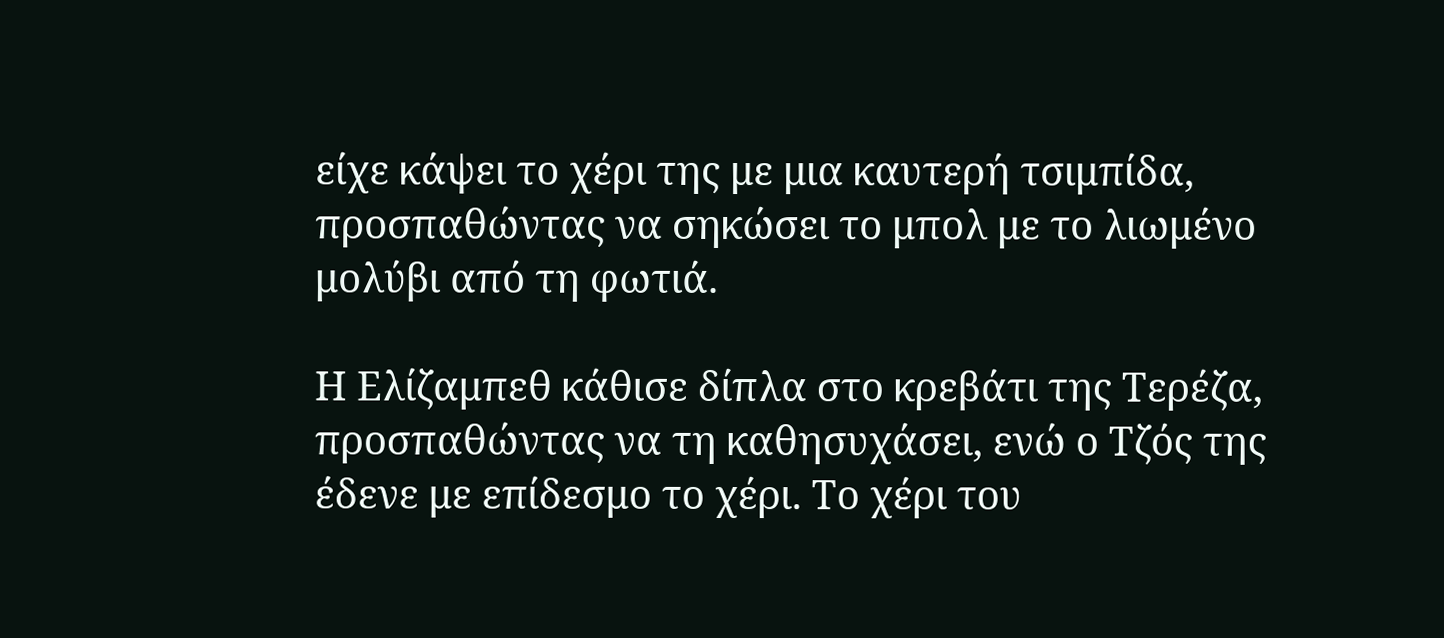είχε κάψει το χέρι της με μια καυτερή τσιμπίδα, προσπαθώντας να σηκώσει το μπολ με το λιωμένο μολύβι από τη φωτιά.

Η Ελίζαμπεθ κάθισε δίπλα στο κρεβάτι της Τερέζα, προσπαθώντας να τη καθησυχάσει, ενώ ο Τζός της έδενε με επίδεσμο το χέρι. Το χέρι του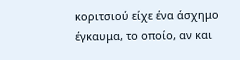κοριτσιού είχε ένα άσχημο έγκαυμα, το οποίο, αν και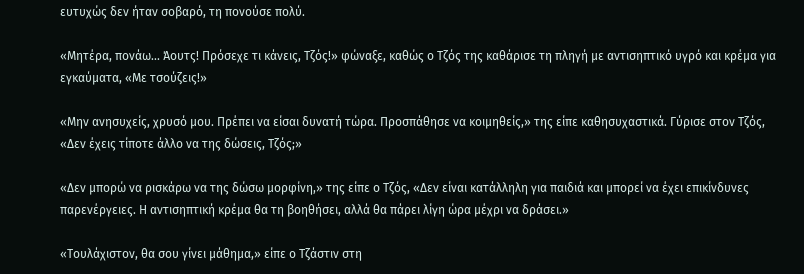ευτυχώς δεν ήταν σοβαρό, τη πονούσε πολύ.

«Μητέρα, πονάω... Άουτς! Πρόσεχε τι κάνεις, Τζός!» φώναξε, καθώς ο Τζός της καθάρισε τη πληγή με αντισηπτικό υγρό και κρέμα για εγκαύματα, «Με τσούζεις!»

«Μην ανησυχείς, χρυσό μου. Πρέπει να είσαι δυνατή τώρα. Προσπάθησε να κοιμηθείς,» της είπε καθησυχαστικά. Γύρισε στον Τζός, «Δεν έχεις τίποτε άλλο να της δώσεις, Τζός;»

«Δεν μπορώ να ρισκάρω να της δώσω μορφίνη,» της είπε ο Τζός, «Δεν είναι κατάλληλη για παιδιά και μπορεί να έχει επικίνδυνες παρενέργειες. Η αντισηπτική κρέμα θα τη βοηθήσει, αλλά θα πάρει λίγη ώρα μέχρι να δράσει.»

«Τουλάχιστον, θα σου γίνει μάθημα,» είπε ο Τζάστιν στη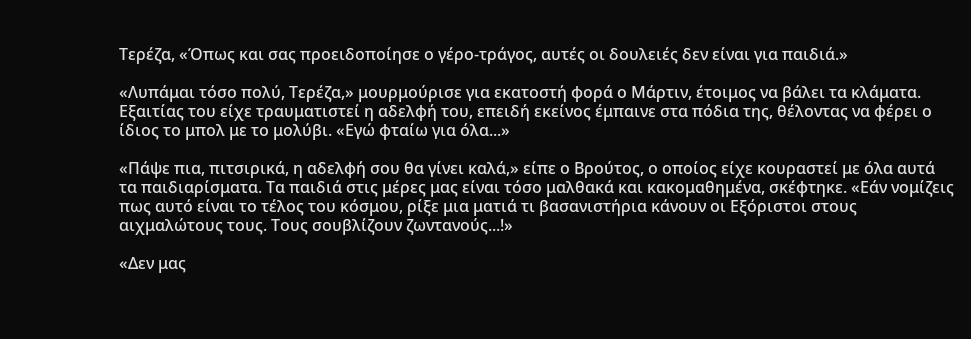Τερέζα, «Όπως και σας προειδοποίησε ο γέρο-τράγος, αυτές οι δουλειές δεν είναι για παιδιά.»

«Λυπάμαι τόσο πολύ, Τερέζα,» μουρμούρισε για εκατοστή φορά ο Μάρτιν, έτοιμος να βάλει τα κλάματα. Εξαιτίας του είχε τραυματιστεί η αδελφή του, επειδή εκείνος έμπαινε στα πόδια της, θέλοντας να φέρει ο ίδιος το μπολ με το μολύβι. «Εγώ φταίω για όλα...»

«Πάψε πια, πιτσιρικά, η αδελφή σου θα γίνει καλά,» είπε ο Βρούτος, ο οποίος είχε κουραστεί με όλα αυτά τα παιδιαρίσματα. Τα παιδιά στις μέρες μας είναι τόσο μαλθακά και κακομαθημένα, σκέφτηκε. «Εάν νομίζεις πως αυτό είναι το τέλος του κόσμου, ρίξε μια ματιά τι βασανιστήρια κάνουν οι Εξόριστοι στους αιχμαλώτους τους. Τους σουβλίζουν ζωντανούς...!»

«Δεν μας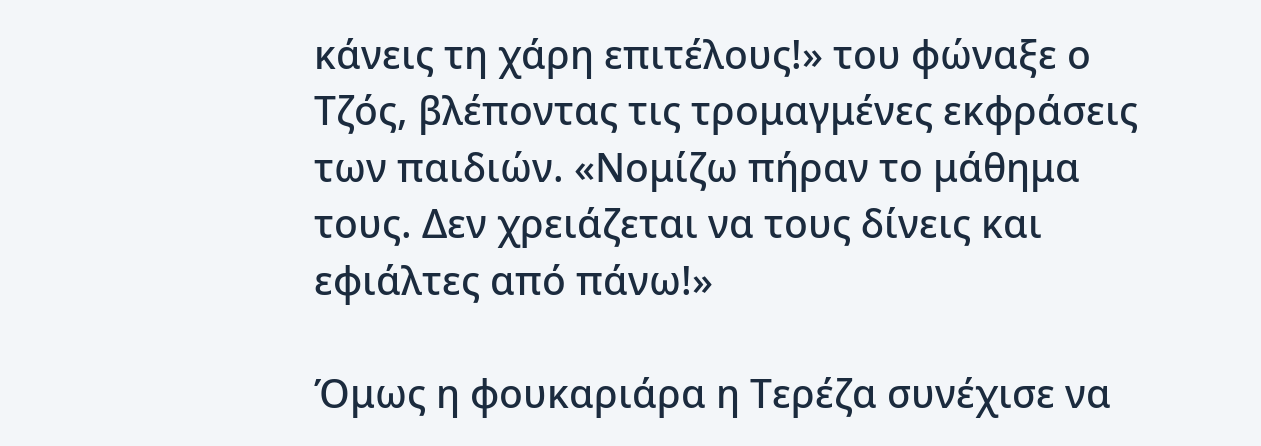κάνεις τη χάρη επιτέλους!» του φώναξε ο Τζός, βλέποντας τις τρομαγμένες εκφράσεις των παιδιών. «Νομίζω πήραν το μάθημα τους. Δεν χρειάζεται να τους δίνεις και εφιάλτες από πάνω!»

Όμως η φουκαριάρα η Τερέζα συνέχισε να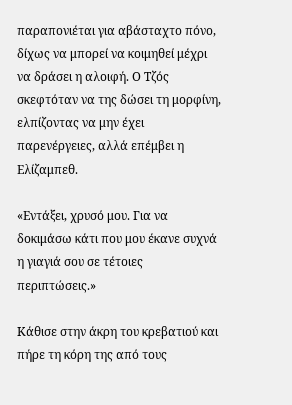παραπονιέται για αβάσταχτο πόνο, δίχως να μπορεί να κοιμηθεί μέχρι να δράσει η αλοιφή. Ο Τζός σκεφτόταν να της δώσει τη μορφίνη, ελπίζοντας να μην έχει παρενέργειες, αλλά επέμβει η Ελίζαμπεθ.

«Εντάξει, χρυσό μου. Για να δοκιμάσω κάτι που μου έκανε συχνά η γιαγιά σου σε τέτοιες περιπτώσεις.»

Κάθισε στην άκρη του κρεβατιού και πήρε τη κόρη της από τους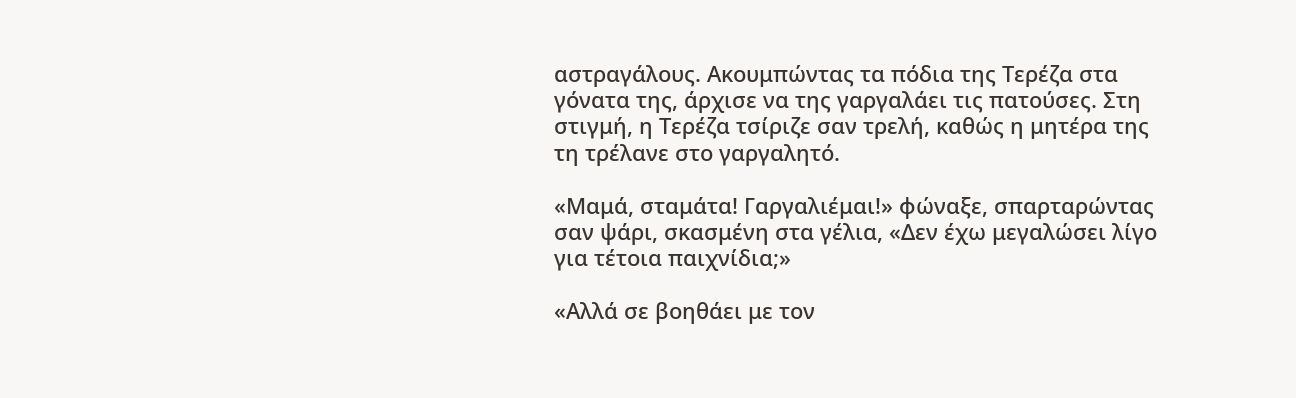αστραγάλους. Ακουμπώντας τα πόδια της Τερέζα στα γόνατα της, άρχισε να της γαργαλάει τις πατούσες. Στη στιγμή, η Τερέζα τσίριζε σαν τρελή, καθώς η μητέρα της τη τρέλανε στο γαργαλητό.

«Μαμά, σταμάτα! Γαργαλιέμαι!» φώναξε, σπαρταρώντας σαν ψάρι, σκασμένη στα γέλια, «Δεν έχω μεγαλώσει λίγο για τέτοια παιχνίδια;»

«Αλλά σε βοηθάει με τον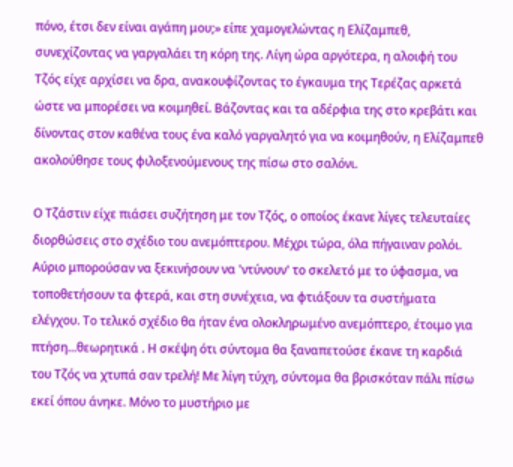πόνο, έτσι δεν είναι αγάπη μου;» είπε χαμογελώντας η Ελίζαμπεθ, συνεχίζοντας να γαργαλάει τη κόρη της. Λίγη ώρα αργότερα, η αλοιφή του Τζός είχε αρχίσει να δρα, ανακουφίζοντας το έγκαυμα της Τερέζας αρκετά ώστε να μπορέσει να κοιμηθεί. Βάζοντας και τα αδέρφια της στο κρεβάτι και δίνοντας στον καθένα τους ένα καλό γαργαλητό για να κοιμηθούν, η Ελίζαμπεθ ακολούθησε τους φιλοξενούμενους της πίσω στο σαλόνι.

Ο Τζάστιν είχε πιάσει συζήτηση με τον Τζός, ο οποίος έκανε λίγες τελευταίες διορθώσεις στο σχέδιο του ανεμόπτερου. Μέχρι τώρα, όλα πήγαιναν ρολόι. Αύριο μπορούσαν να ξεκινήσουν να 'ντύνουν' το σκελετό με το ύφασμα, να τοποθετήσουν τα φτερά, και στη συνέχεια, να φτιάξουν τα συστήματα ελέγχου. Το τελικό σχέδιο θα ήταν ένα ολοκληρωμένο ανεμόπτερο, έτοιμο για πτήση...θεωρητικά . Η σκέψη ότι σύντομα θα ξαναπετούσε έκανε τη καρδιά του Τζός να χτυπά σαν τρελή! Με λίγη τύχη, σύντομα θα βρισκόταν πάλι πίσω εκεί όπου άνηκε. Μόνο το μυστήριο με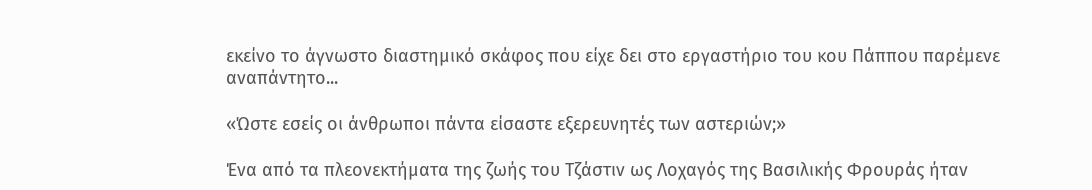εκείνο το άγνωστο διαστημικό σκάφος που είχε δει στο εργαστήριο του κου Πάππου παρέμενε αναπάντητο...

«Ώστε εσείς οι άνθρωποι πάντα είσαστε εξερευνητές των αστεριών;»

Ένα από τα πλεονεκτήματα της ζωής του Τζάστιν ως Λοχαγός της Βασιλικής Φρουράς ήταν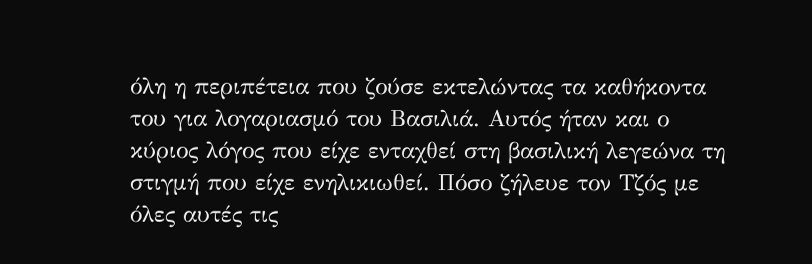όλη η περιπέτεια που ζούσε εκτελώντας τα καθήκοντα του για λογαριασμό του Βασιλιά. Αυτός ήταν και ο κύριος λόγος που είχε ενταχθεί στη βασιλική λεγεώνα τη στιγμή που είχε ενηλικιωθεί. Πόσο ζήλευε τον Τζός με όλες αυτές τις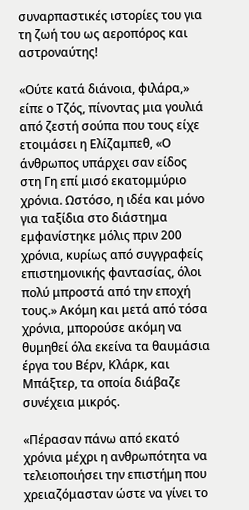συναρπαστικές ιστορίες του για τη ζωή του ως αεροπόρος και αστροναύτης!

«Ούτε κατά διάνοια, φιλάρα,» είπε ο Τζός, πίνοντας μια γουλιά από ζεστή σούπα που τους είχε ετοιμάσει η Ελίζαμπεθ, «Ο άνθρωπος υπάρχει σαν είδος στη Γη επί μισό εκατομμύριο χρόνια. Ωστόσο, η ιδέα και μόνο για ταξίδια στο διάστημα εμφανίστηκε μόλις πριν 200 χρόνια, κυρίως από συγγραφείς επιστημονικής φαντασίας, όλοι πολύ μπροστά από την εποχή τους.» Ακόμη και μετά από τόσα χρόνια, μπορούσε ακόμη να θυμηθεί όλα εκείνα τα θαυμάσια έργα του Βέρν, Κλάρκ, και Μπάξτερ, τα οποία διάβαζε συνέχεια μικρός.

«Πέρασαν πάνω από εκατό χρόνια μέχρι η ανθρωπότητα να τελειοποιήσει την επιστήμη που χρειαζόμασταν ώστε να γίνει το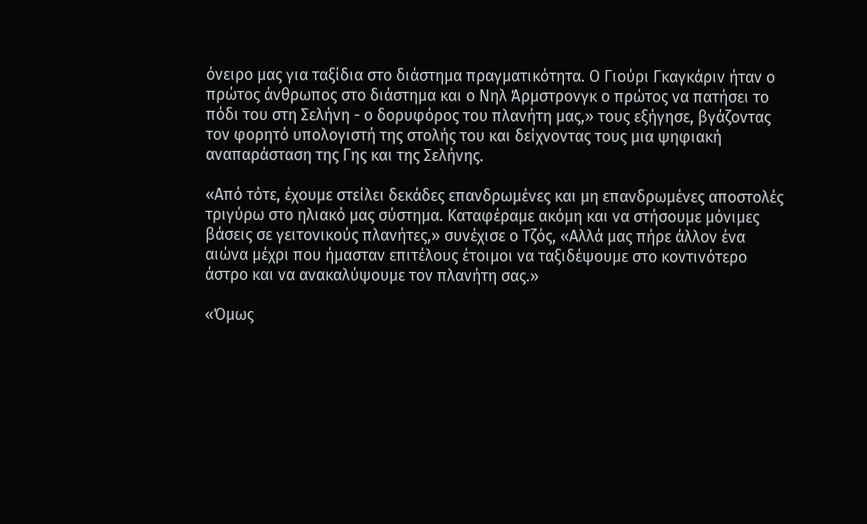όνειρο μας για ταξίδια στο διάστημα πραγματικότητα. Ο Γιούρι Γκαγκάριν ήταν ο πρώτος άνθρωπος στο διάστημα και ο Νηλ Άρμστρονγκ ο πρώτος να πατήσει το πόδι του στη Σελήνη - ο δορυφόρος του πλανήτη μας,» τους εξήγησε, βγάζοντας τον φορητό υπολογιστή της στολής του και δείχνοντας τους μια ψηφιακή αναπαράσταση της Γης και της Σελήνης.

«Από τότε, έχουμε στείλει δεκάδες επανδρωμένες και μη επανδρωμένες αποστολές τριγύρω στο ηλιακό μας σύστημα. Καταφέραμε ακόμη και να στήσουμε μόνιμες βάσεις σε γειτονικούς πλανήτες,» συνέχισε ο Τζός, «Αλλά μας πήρε άλλον ένα αιώνα μέχρι που ήμασταν επιτέλους έτοιμοι να ταξιδέψουμε στο κοντινότερο άστρο και να ανακαλύψουμε τον πλανήτη σας.»

«Όμως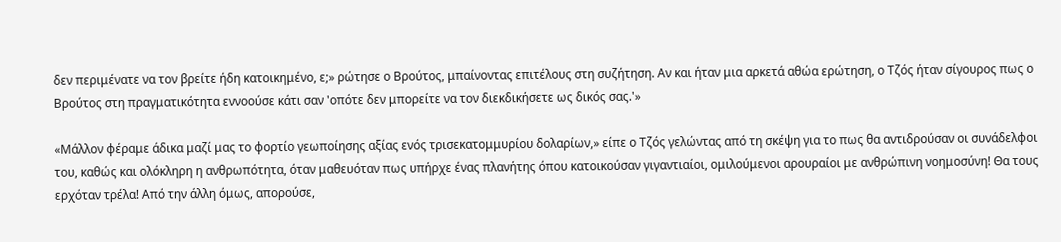δεν περιμένατε να τον βρείτε ήδη κατοικημένο, ε;» ρώτησε ο Βρούτος, μπαίνοντας επιτέλους στη συζήτηση. Αν και ήταν μια αρκετά αθώα ερώτηση, ο Τζός ήταν σίγουρος πως ο Βρούτος στη πραγματικότητα εννοούσε κάτι σαν 'οπότε δεν μπορείτε να τον διεκδικήσετε ως δικός σας.'»

«Μάλλον φέραμε άδικα μαζί μας το φορτίο γεωποίησης αξίας ενός τρισεκατομμυρίου δολαρίων,» είπε ο Τζός γελώντας από τη σκέψη για το πως θα αντιδρούσαν οι συνάδελφοι του, καθώς και ολόκληρη η ανθρωπότητα, όταν μαθευόταν πως υπήρχε ένας πλανήτης όπου κατοικούσαν γιγαντιαίοι, ομιλούμενοι αρουραίοι με ανθρώπινη νοημοσύνη! Θα τους ερχόταν τρέλα! Από την άλλη όμως, απορούσε,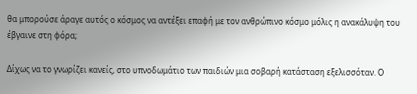θα μπορούσε άραγε αυτός ο κόσμος να αντέξει επαφή με τον ανθρώπινο κόσμο μόλις η ανακάλυψη του έβγαινε στη φόρα;

Δίχως να το γνωρίζει κανείς, στο υπνοδωμάτιο των παιδιών μια σοβαρή κατάσταση εξελισσόταν. Ο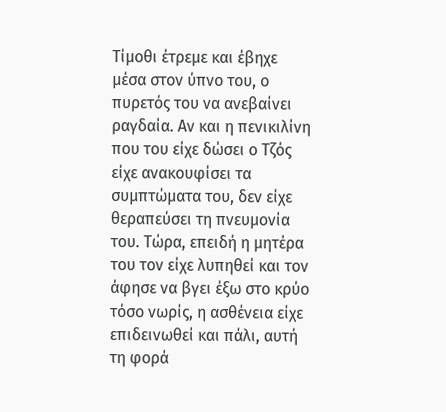Τίμοθι έτρεμε και έβηχε μέσα στον ύπνο του, ο πυρετός του να ανεβαίνει ραγδαία. Αν και η πενικιλίνη που του είχε δώσει ο Τζός είχε ανακουφίσει τα συμπτώματα του, δεν είχε θεραπεύσει τη πνευμονία του. Τώρα, επειδή η μητέρα του τον είχε λυπηθεί και τον άφησε να βγει έξω στο κρύο τόσο νωρίς, η ασθένεια είχε επιδεινωθεί και πάλι, αυτή τη φορά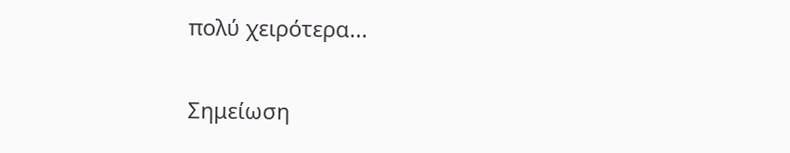πολύ χειρότερα...

Σημείωση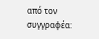από τον συγγραφέα: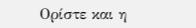Ορίστε και η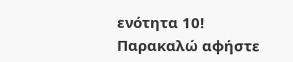ενότητα 10! Παρακαλώ αφήστε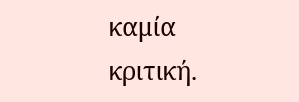καμία κριτική.